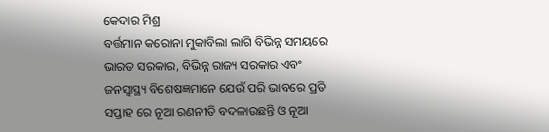କେଦାର ମିଶ୍ର
ବର୍ତ୍ତମାନ କରୋନା ମୁକାବିଲା ଲାଗି ବିଭିନ୍ନ ସମୟରେ ଭାରତ ସରକାର, ବିଭିନ୍ନ ରାଜ୍ୟ ସରକାର ଏବଂ ଜନସ୍ବାସ୍ଥ୍ୟ ବିଶେଷଜ୍ଞମାନେ ଯେଉଁ ପରି ଭାବରେ ପ୍ରତି ସପ୍ତାହ ରେ ନୂଆ ରଣନୀତି ବଦଳାଉଛନ୍ତି ଓ ନୂଆ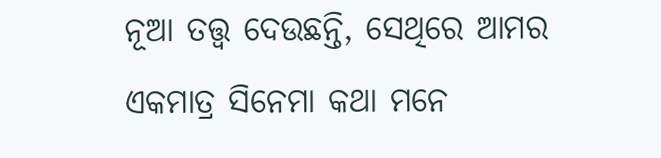ନୂଆ ତତ୍ତ୍ୱ ଦେଉଛନ୍ତି, ସେଥିରେ ଆମର ଏକମାତ୍ର ସିନେମା କଥା ମନେ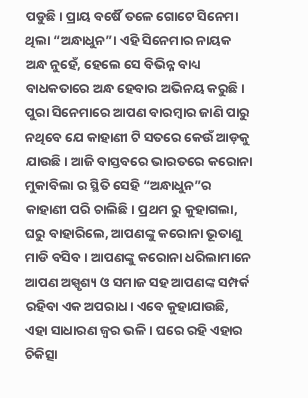ପଡୁଛି। ପ୍ରାୟ ବର୍ଷୈ ତଳେ ଗୋଟେ ସିନେମା ଥିଲା “ଅନ୍ଧାଧୁନ”। ଏହି ସିନେମାର ନାୟକ ଅନ୍ଧ ନୁହେଁ, ହେଲେ ସେ ବିଭିନ୍ନ ବାଧ୍ୟ ବାଧକତାରେ ଅନ୍ଧ ହେବାର ଅଭିନୟ କରୁଛି। ପୁରା ସିନେମାରେ ଆପଣ ବାରମ୍ବାର ଜାଣି ପାରୁ ନଥିବେ ଯେ କାହାଣୀ ଟି ସତରେ କେଉଁ ଆଡ଼କୁ ଯାଉଛି। ଆଜି ବାସ୍ତବରେ ଭାରତରେ କରୋନା ମୁକାବିଲା ର ସ୍ଥିତି ସେହି “ଅନ୍ଧାଧୁନ”ର କାହାଣୀ ପରି ଚାଲିଛି। ପ୍ରଥମ ରୁ କୁହାଗଲା, ଘରୁ ବାହାରିଲେ, ଆପଣଙ୍କୁ କରୋନା ଭୂତାଣୁ ମାଡି ବସିବ। ଆପଣଙ୍କୁ କରୋନା ଧରିଲାମାନେ ଆପଣ ଅସ୍ପୃଶ୍ୟ ଓ ସମାଜ ସହ ଆପଣଙ୍କ ସମ୍ପର୍କ ରହିବା ଏକ ଅପରାଧ। ଏବେ କୁହାଯାଉଛି, ଏହା ସାଧାରଣ ଜ୍ବର ଭଳି। ଘରେ ରହି ଏହାର ଚିକିତ୍ସା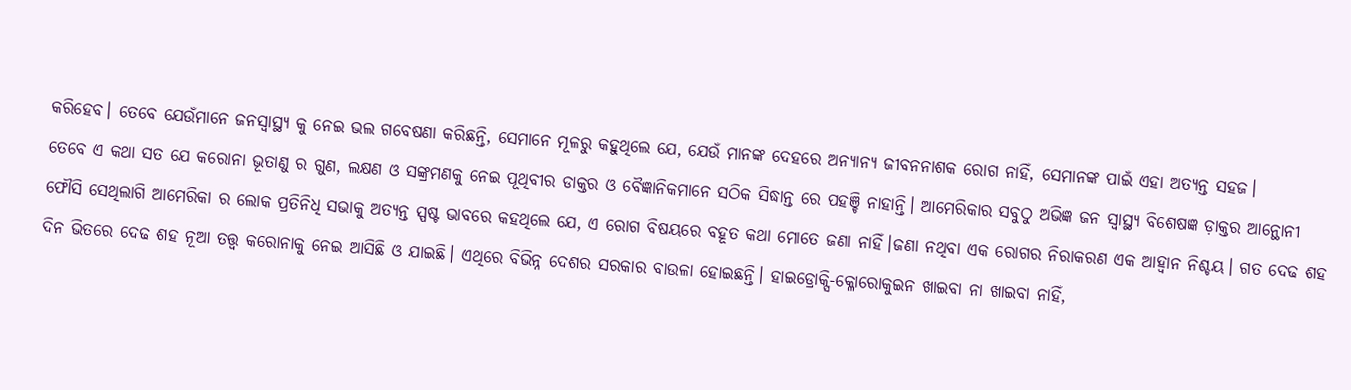କରିହେବ। ତେବେ ଯେଉଁମାନେ ଜନସ୍ବାସ୍ଥ୍ୟ କୁ ନେଇ ଭଲ ଗବେଷଣା କରିଛନ୍ତି, ସେମାନେ ମୂଳରୁ କହୁଥିଲେ ଯେ, ଯେଉଁ ମାନଙ୍କ ଦେହରେ ଅନ୍ୟାନ୍ୟ ଜୀବନନାଶକ ରୋଗ ନାହିଁ, ସେମାନଙ୍କ ପାଇଁ ଏହା ଅତ୍ୟନ୍ତ ସହଜ।
ତେବେ ଏ କଥା ସତ ଯେ କରୋନା ଭୂତାଣୁ ର ଗୁଣ, ଲକ୍ଷଣ ଓ ସଙ୍କ୍ରମଣକୁ ନେଇ ପୂଥିବୀର ଡାକ୍ତର ଓ ବୈଜ୍ଞାନିକମାନେ ସଠିକ ସିଦ୍ଧାନ୍ତ ରେ ପହଞ୍ଚି ନାହାନ୍ତି। ଆମେରିକାର ସବୁଠୁ ଅଭିଜ୍ଞ ଜନ ସ୍ବାସ୍ଥ୍ୟ ବିଶେଷଜ୍ଞ ଡ଼ାକ୍ତର ଆନ୍ଥୋନୀ ଫୌସି ସେଥିଲାଗି ଆମେରିକା ର ଲୋକ ପ୍ରତିନିଧି ସଭାକୁ ଅତ୍ୟନ୍ତ ସ୍ପଷ୍ଟ ଭାବରେ କହଥିଲେ ଯେ, ଏ ରୋଗ ବିଷୟରେ ବହୂତ କଥା ମୋତେ ଜଣା ନାହିଁ।ଜଣା ନଥିବା ଏକ ରୋଗର ନିରାକରଣ ଏକ ଆହ୍ବାନ ନିଶ୍ଚୟ। ଗତ ଦେଢ ଶହ ଦିନ ଭିତରେ ଦେଢ ଶହ ନୂଆ ତତ୍ତ୍ଵ କରୋନାକୁ ନେଇ ଆସିଛି ଓ ଯାଇଛି। ଏଥିରେ ବିଭିନ୍ନ ଦେଶର ସରକାର ବାଉଳା ହୋଇଛନ୍ତି। ହାଇଡ୍ରୋକ୍ସି-କ୍ଳୋରୋକୁଇନ ଖାଇବା ନା ଖାଇବା ନାହିଁ,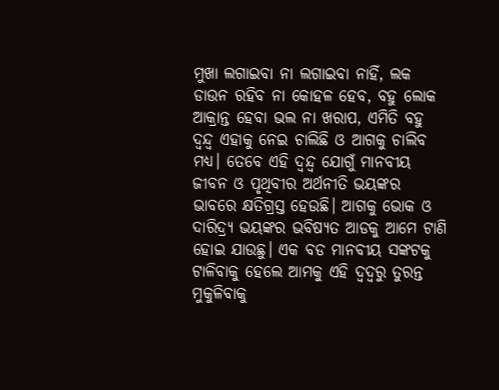ମୁଖା ଲଗାଇବା ନା ଲଗାଇବା ନାହିଁ, ଲକ ଡାଉନ ରହିବ ନା କୋହଳ ହେବ, ବହୁ ଲୋକ ଆକ୍ରାନ୍ତ ହେବା ଭଲ ନା ଖରାପ, ଏମିତି ବହୁ ଦ୍ଵନ୍ଦ୍ଵ ଏହାକୁ ନେଇ ଚାଲିଛି ଓ ଆଗକୁ ଚାଲିବ ମଧ୍ୟ। ତେବେ ଏହି ଦ୍ଵନ୍ଦ୍ଵ ଯୋଗୁଁ ମାନବୀୟ ଜୀବନ ଓ ପୃଥିବୀର ଅର୍ଥନୀତି ଭୟଙ୍କର ଭାବରେ କ୍ଷତିଗ୍ରସ୍ତ ହେଉଛି। ଆଗକୁ ଭୋକ ଓ ଦାରିଦ୍ର୍ୟ ଭୟଙ୍କର ଭବିଷ୍ୟତ ଆଡକୁ ଆମେ ଟାଣି ହୋଇ ଯାଉଛୁ। ଏକ ବଡ ମାନବୀୟ ସଙ୍କଟକୁ ଟାଳିବାକୁ ହେଲେ ଆମକୁ ଏହି ଦ୍ଵଦ୍ଵରୁ ତୁରନ୍ତ ମୁକୁଳିବାକୁ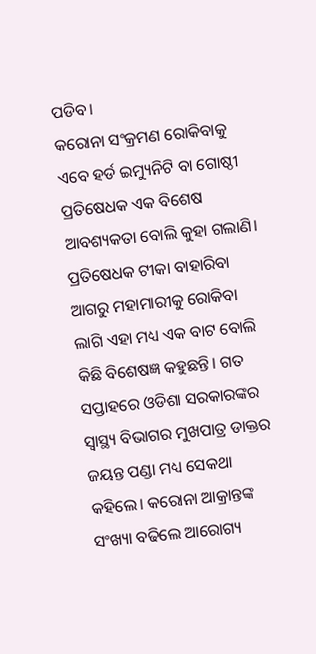ପଡିବ।
କରୋନା ସଂକ୍ରମଣ ରୋକିବାକୁ ଏବେ ହର୍ଡ ଇମ୍ୟୁନିଟି ବା ଗୋଷ୍ଠୀ ପ୍ରତିଷେଧକ ଏକ ବିଶେଷ ଆବଶ୍ୟକତା ବୋଲି କୁହା ଗଲାଣି। ପ୍ରତିଷେଧକ ଟୀକା ବାହାରିବା ଆଗରୁ ମହାମାରୀକୁ ରୋକିବା ଲାଗି ଏହା ମଧ୍ୟ ଏକ ବାଟ ବୋଲି କିଛି ବିଶେଷଜ୍ଞ କହୁଛନ୍ତି। ଗତ ସପ୍ତାହରେ ଓଡିଶା ସରକାରଙ୍କର ସ୍ୱାସ୍ଥ୍ୟ ବିଭାଗର ମୁଖପାତ୍ର ଡାକ୍ତର ଜୟନ୍ତ ପଣ୍ଡା ମଧ୍ୟ ସେକଥା କହିଲେ। କରୋନା ଆକ୍ରାନ୍ତଙ୍କ ସଂଖ୍ୟା ବଢିଲେ ଆରୋଗ୍ୟ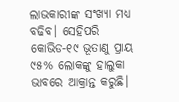ଲାଭକାରୀଙ୍କ ସଂଖ୍ୟା ମଧ୍ୟ ବଢିବ। ସେହିପରି କୋଭିଡ-୧୯ ଭୂତାଣୁ ପ୍ରାୟ ୯୫% ଲୋକଙ୍କୁ ହାଲୁକା ଭାବରେ ଆକ୍ରାନ୍ତ କରୁଛି।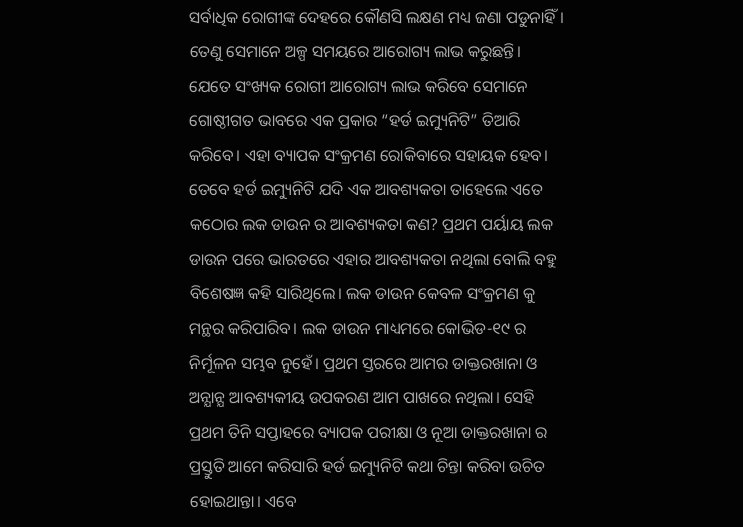ସର୍ବାଧିକ ରୋଗୀଙ୍କ ଦେହରେ କୌଣସି ଲକ୍ଷଣ ମଧ୍ୟ ଜଣା ପଡୁନାହିଁ। ତେଣୁ ସେମାନେ ଅଳ୍ପ ସମୟରେ ଆରୋଗ୍ୟ ଲାଭ କରୁଛନ୍ତି। ଯେତେ ସଂଖ୍ୟକ ରୋଗୀ ଆରୋଗ୍ୟ ଲାଭ କରିବେ ସେମାନେ ଗୋଷ୍ଠୀଗତ ଭାବରେ ଏକ ପ୍ରକାର “ହର୍ଡ ଇମ୍ୟୁନିଟି” ତିଆରି କରିବେ। ଏହା ବ୍ୟାପକ ସଂକ୍ରମଣ ରୋକିବାରେ ସହାୟକ ହେବ।
ତେବେ ହର୍ଡ ଇମ୍ୟୁନିଟି ଯଦି ଏକ ଆବଶ୍ୟକତା ତାହେଲେ ଏତେ କଠୋର ଲକ ଡାଉନ ର ଆବଶ୍ୟକତା କଣ? ପ୍ରଥମ ପର୍ୟାୟ ଲକ ଡାଉନ ପରେ ଭାରତରେ ଏହାର ଆବଶ୍ୟକତା ନଥିଲା ବୋଲି ବହୁ ବିଶେଷଜ୍ଞ କହି ସାରିଥିଲେ। ଲକ ଡାଉନ କେବଳ ସଂକ୍ରମଣ କୁ ମନ୍ଥର କରିପାରିବ। ଲକ ଡାଉନ ମାଧ୍ୟମରେ କୋଭିଡ-୧୯ ର ନିର୍ମୂଳନ ସମ୍ଭବ ନୁହେଁ। ପ୍ରଥମ ସ୍ତରରେ ଆମର ଡାକ୍ତରଖାନା ଓ ଅନ୍ଯାନ୍ଯ ଆବଶ୍ୟକୀୟ ଉପକରଣ ଆମ ପାଖରେ ନଥିଲା। ସେହି ପ୍ରଥମ ତିନି ସପ୍ତାହରେ ବ୍ୟାପକ ପରୀକ୍ଷା ଓ ନୂଆ ଡାକ୍ତରଖାନା ର ପ୍ରସ୍ତୁତି ଆମେ କରିସାରି ହର୍ଡ ଇମ୍ୟୁନିଟି କଥା ଚିନ୍ତା କରିବା ଉଚିତ ହୋଇଥାନ୍ତା। ଏବେ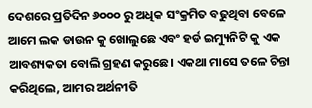ଦେଶରେ ପ୍ରତିଦିନ ୬୦୦୦ ରୁ ଅଧିକ ସଂକ୍ରମିତ ବଢୁଥିବା ବେଳେ ଆମେ ଲକ ଡାଉନ କୁ ଖୋଲୁଛେ ଏବଂ ହର୍ଡ ଇମ୍ୟୁନିଟି କୁ ଏକ ଆବଶ୍ୟକତା ବୋଲି ଗ୍ରହଣ କରୁଛେ। ଏକଥା ମାସେ ତଳେ ଚିନ୍ତା କରିଥିଲେ, ଆମର ଅର୍ଥନୀତି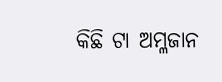କିଛି ଟା ଅମ୍ଳଜାନ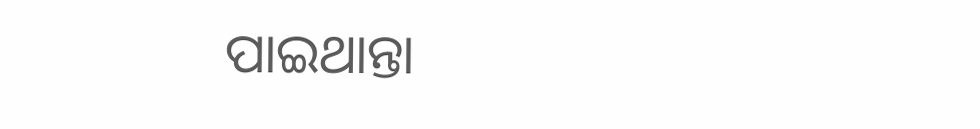ପାଇଥାନ୍ତା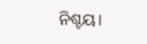ନିଶ୍ଚୟ।